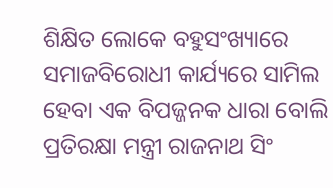ଶିକ୍ଷିତ ଲୋକେ ବହୁସଂଖ୍ୟାରେ ସମାଜବିରୋଧୀ କାର୍ଯ୍ୟରେ ସାମିଲ ହେବା ଏକ ବିପଜ୍ଜନକ ଧାରା ବୋଲି ପ୍ରତିରକ୍ଷା ମନ୍ତ୍ରୀ ରାଜନାଥ ସିଂ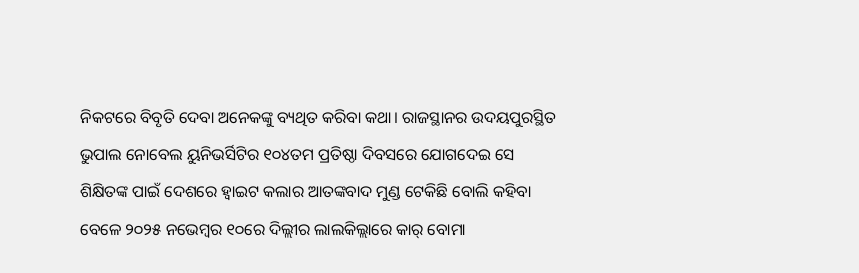ନିକଟରେ ବିବୃତି ଦେବା ଅନେକଙ୍କୁ ବ୍ୟଥିତ କରିବା କଥା। ରାଜସ୍ଥାନର ଉଦୟପୁରସ୍ଥିତ ଭୁପାଲ ନୋବେଲ ୟୁନିଭର୍ସିଟିର ୧୦୪ତମ ପ୍ରତିଷ୍ଠା ଦିବସରେ ଯୋଗଦେଇ ସେ ଶିକ୍ଷିତଙ୍କ ପାଇଁ ଦେଶରେ ହ୍ବାଇଟ କଲାର ଆତଙ୍କବାଦ ମୁଣ୍ଡ ଟେକିଛି ବୋଲି କହିବା ବେଳେ ୨୦୨୫ ନଭେମ୍ବର ୧୦ରେ ଦିଲ୍ଲୀର ଲାଲକିଲ୍ଲାରେ କାର୍ ବୋମା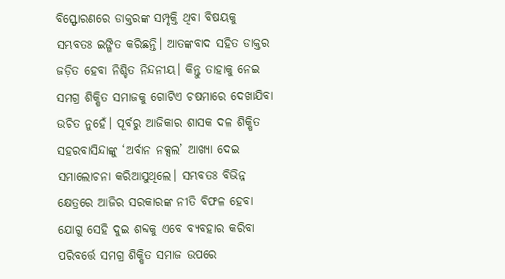ବିସ୍ଫୋରଣରେ ଡାକ୍ତରଙ୍କ ସମ୍ପୃକ୍ତି ଥିବା ବିଷୟକୁ ସମ୍ଭବତଃ ଇଙ୍ଗିତ କରିଛନ୍ତି। ଆତଙ୍କବାଦ ସହିତ ଡାକ୍ତର ଜଡ଼ିତ ହେବା ନିଶ୍ଚିତ ନିନ୍ଦନୀୟ। କିନ୍ତୁ ତାହାକୁ ନେଇ ସମଗ୍ର ଶିକ୍ଷିତ ସମାଜକୁ ଗୋଟିଏ ଚଷମାରେ ଦେଖାଯିବା ଉଚିତ ନୁହେଁ। ପୂର୍ବରୁ ଆଜିକାର ଶାସକ ଦଳ ଶିକ୍ଷିତ ସହରବାସିନ୍ଦାଙ୍କୁ ‘ଅର୍ବାନ ନକ୍ସଲ’ ଆଖ୍ୟା ଦେଇ ସମାଲୋଚନା କରିଆସୁଥିଲେ। ସମ୍ଭବତଃ ବିଭିନ୍ନ କ୍ଷେତ୍ରରେ ଆଜିର ସରକାରଙ୍କ ନୀତି ବିଫଳ ହେବା ଯୋଗୁ ସେହି ଦୁଇ ଶବ୍ଦକୁ ଏବେ ବ୍ୟବହାର କରିବା ପରିବର୍ତ୍ତେ ସମଗ୍ର ଶିକ୍ଷିତ ସମାଜ ଉପରେ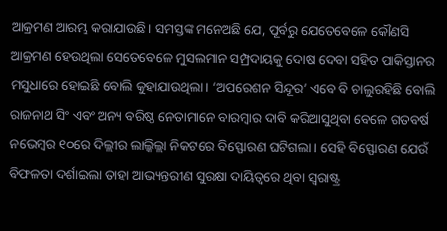ଆକ୍ରମଣ ଆରମ୍ଭ କରାଯାଉଛି। ସମସ୍ତଙ୍କ ମନେଅଛି ଯେ, ପୂର୍ବରୁ ଯେତେବେଳେ କୌଣସି ଆକ୍ରମଣ ହେଉଥିଲା ସେତେବେଳେ ମୁସଲମାନ ସମ୍ପ୍ରଦାୟକୁ ଦୋଷ ଦେବା ସହିତ ପାକିସ୍ତାନର ମସୁଧାରେ ହୋଇଛି ବୋଲି କୁହାଯାଉଥିଲା। ‘ଅପରେଶନ ସିନ୍ଦୂର’ ଏବେ ବି ଚାଲୁରହିଛି ବୋଲି ରାଜନାଥ ସିଂ ଏବଂ ଅନ୍ୟ ବରିଷ୍ଠ ନେତାମାନେ ବାରମ୍ବାର ଦାବି କରିଆସୁଥିବା ବେଳେ ଗତବର୍ଷ ନଭେମ୍ବର ୧୦ରେ ଦିଲ୍ଲୀର ଲାଲ୍କିଲ୍ଲା ନିକଟରେ ବିସ୍ଫୋରଣ ଘଟିଗଲା। ସେହି ବିସ୍ଫୋରଣ ଯେଉଁ ବିଫଳତା ଦର୍ଶାଇଲା ତାହା ଆଭ୍ୟନ୍ତରୀଣ ସୁରକ୍ଷା ଦାୟିତ୍ୱରେ ଥିବା ସ୍ବରାଷ୍ଟ୍ର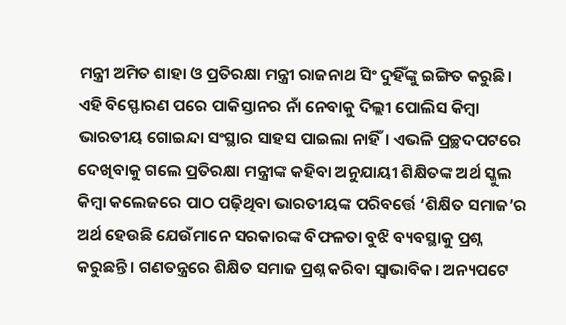ମନ୍ତ୍ରୀ ଅମିତ ଶାହା ଓ ପ୍ରତିରକ୍ଷା ମନ୍ତ୍ରୀ ରାଜନାଥ ସିଂ ଦୁହିଁଙ୍କୁ ଇଙ୍ଗିତ କରୁଛି। ଏହି ବିସ୍ଫୋରଣ ପରେ ପାକିସ୍ତାନର ନାଁ ନେବାକୁ ଦିଲ୍ଲୀ ପୋଲିସ କିମ୍ବା ଭାରତୀୟ ଗୋଇନ୍ଦା ସଂସ୍ଥାର ସାହସ ପାଇଲା ନାହିଁ। ଏଭଳି ପ୍ରଚ୍ଛଦପଟରେ ଦେଖିବାକୁ ଗଲେ ପ୍ରତିରକ୍ଷା ମନ୍ତ୍ରୀଙ୍କ କହିବା ଅନୁଯାୟୀ ଶିକ୍ଷିତଙ୍କ ଅର୍ଥ ସ୍କୁଲ କିମ୍ବା କଲେଜରେ ପାଠ ପଢ଼ିଥିବା ଭାରତୀୟଙ୍କ ପରିବର୍ତ୍ତେ ‘ଶିକ୍ଷିତ ସମାଜ’ର ଅର୍ଥ ହେଉଛି ଯେଉଁମାନେ ସରକାରଙ୍କ ବିଫଳତା ବୁଝି ବ୍ୟବସ୍ଥାକୁ ପ୍ରଶ୍ନ କରୁଛନ୍ତି। ଗଣତନ୍ତ୍ରରେ ଶିକ୍ଷିତ ସମାଜ ପ୍ରଶ୍ନ କରିବା ସ୍ବାଭାବିକ। ଅନ୍ୟପଟେ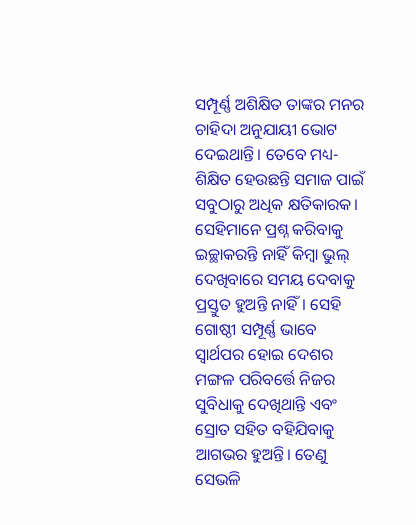ସମ୍ପୂର୍ଣ୍ଣ ଅଶିକ୍ଷିତ ତାଙ୍କର ମନର ଚାହିଦା ଅନୁଯାୟୀ ଭୋଟ ଦେଇଥାନ୍ତି। ତେବେ ମଧ୍ୟ-ଶିକ୍ଷିତ ହେଉଛନ୍ତି ସମାଜ ପାଇଁ ସବୁଠାରୁ ଅଧିକ କ୍ଷତିକାରକ। ସେହିମାନେ ପ୍ରଶ୍ନ କରିବାକୁ ଇଚ୍ଛାକରନ୍ତି ନାହିଁ କିମ୍ବା ଭୁଲ୍ ଦେଖିବାରେ ସମୟ ଦେବାକୁ ପ୍ରସ୍ତୁତ ହୁଅନ୍ତି ନାହିଁ। ସେହି ଗୋଷ୍ଠୀ ସମ୍ପୂର୍ଣ୍ଣ ଭାବେ ସ୍ବାର୍ଥପର ହୋଇ ଦେଶର ମଙ୍ଗଳ ପରିବର୍ତ୍ତେ ନିଜର ସୁବିଧାକୁ ଦେଖିଥାନ୍ତି ଏବଂ ସ୍ରୋତ ସହିତ ବହିଯିବାକୁ ଆଗଭର ହୁଅନ୍ତି। ତେଣୁ ସେଭଳି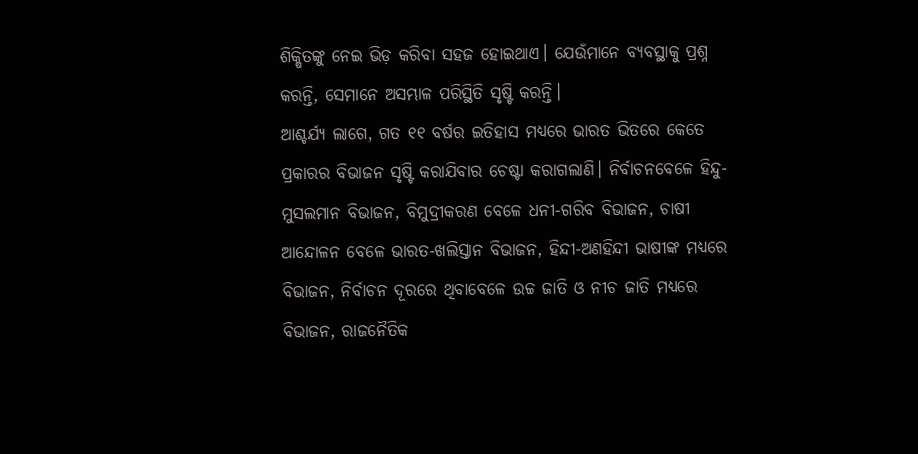ଶିକ୍ଷିତଙ୍କୁ ନେଇ ଭିଡ଼ କରିବା ସହଜ ହୋଇଥାଏ। ଯେଉଁମାନେ ବ୍ୟବସ୍ଥାକୁ ପ୍ରଶ୍ନ କରନ୍ତି, ସେମାନେ ଅସମ୍ଭାଳ ପରିସ୍ଥିତି ସୃଷ୍ଟି କରନ୍ତି।
ଆଶ୍ଚର୍ଯ୍ୟ ଲାଗେ, ଗତ ୧୧ ବର୍ଷର ଇତିହାସ ମଧ୍ୟରେ ଭାରତ ଭିତରେ କେତେ ପ୍ରକାରର ବିଭାଜନ ସୃଷ୍ଟି କରାଯିବାର ଚେଷ୍ଟା କରାଗଲାଣି। ନିର୍ବାଚନବେଳେ ହିନ୍ଦୁ-ମୁସଲମାନ ବିଭାଜନ, ବିମୁଦ୍ରୀକରଣ ବେଳେ ଧନୀ-ଗରିବ ବିଭାଜନ, ଚାଷୀ ଆନ୍ଦୋଳନ ବେଳେ ଭାରତ-ଖଲିସ୍ତାନ ବିଭାଜନ, ହିନ୍ଦୀ-ଅଣହିନ୍ଦୀ ଭାଷୀଙ୍କ ମଧ୍ୟରେ ବିଭାଜନ, ନିର୍ବାଚନ ଦୂରରେ ଥିବାବେଳେ ଉଚ୍ଚ ଜାତି ଓ ନୀଚ ଜାତି ମଧ୍ୟରେ ବିଭାଜନ, ରାଜନୈତିକ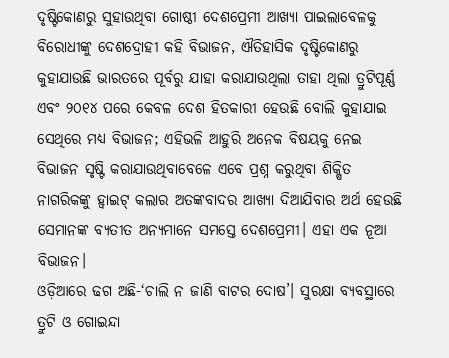ଦୃଷ୍ଟିକୋଣରୁ ସୁହାଉଥିବା ଗୋଷ୍ଠୀ ଦେଶପ୍ରେମୀ ଆଖ୍ୟା ପାଇଲାବେଳକୁ ବିରୋଧୀଙ୍କୁ ଦେଶଦ୍ରୋହୀ କହି ବିଭାଜନ, ଐତିହାସିକ ଦୃଷ୍ଟିକୋଣରୁ କୁହାଯାଉଛି ଭାରତରେ ପୂର୍ବରୁ ଯାହା କରାଯାଉଥିଲା ତାହା ଥିଲା ତ୍ରୁଟିପୂର୍ଣ୍ଣ ଏବଂ ୨୦୧୪ ପରେ କେବଳ ଦେଶ ହିତକାରୀ ହେଉଛି ବୋଲି କୁହାଯାଇ ସେଥିରେ ମଧ୍ୟ ବିଭାଜନ; ଏହିଭଳି ଆହୁରି ଅନେକ ବିଷୟକୁ ନେଇ ବିଭାଜନ ସୃଷ୍ଟି କରାଯାଉଥିବାବେଳେ ଏବେ ପ୍ରଶ୍ନ କରୁଥିବା ଶିକ୍ଷିତ ନାଗରିକଙ୍କୁ ହ୍ବାଇଟ୍ କଲାର ଅତଙ୍କବାଦର ଆଖ୍ୟା ଦିଆଯିବାର ଅର୍ଥ ହେଉଛି ସେମାନଙ୍କ ବ୍ୟତୀତ ଅନ୍ୟମାନେ ସମସ୍ତେ ଦେଶପ୍ରେମୀ। ଏହା ଏକ ନୂଆ ବିଭାଜନ।
ଓଡ଼ିଆରେ ଢଗ ଅଛି-‘ଚାଲି ନ ଜାଣି ବାଟର ଦୋଷ’। ସୁରକ୍ଷା ବ୍ୟବସ୍ଥାରେ ତ୍ରୁଟି ଓ ଗୋଇନ୍ଦା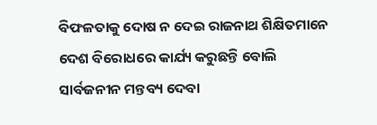ବିଫଳତାକୁ ଦୋଷ ନ ଦେଇ ରାଜନାଥ ଶିକ୍ଷିତମାନେ ଦେଶ ବିରୋଧରେ କାର୍ଯ୍ୟ କରୁଛନ୍ତି ବୋଲି ସାର୍ବଜନୀନ ମନ୍ତବ୍ୟ ଦେବା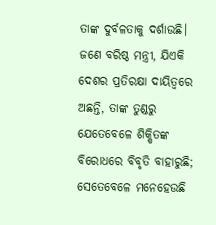ତାଙ୍କ ଦୁର୍ବଳତାକୁ ଦର୍ଶାଉଛି। ଜଣେ ବରିଷ୍ଠ ମନ୍ତ୍ରୀ, ଯିଏକି ଦେଶର ପ୍ରତିରକ୍ଷା ଦାୟିତ୍ୱରେ ଅଛନ୍ତି, ତାଙ୍କ ତୁଣ୍ଡରୁ ଯେତେବେଳେ ଶିକ୍ଷିତଙ୍କ ବିରୋଧରେ ବିବୃତି ବାହାରୁଛି; ସେତେବେଳେ ମନେହେଉଛି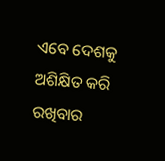ଏବେ ଦେଶକୁ ଅଶିକ୍ଷିତ କରି ରଖିବାର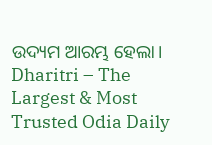ଉଦ୍ୟମ ଆରମ୍ଭ ହେଲା।
Dharitri – The Largest & Most Trusted Odia Daily